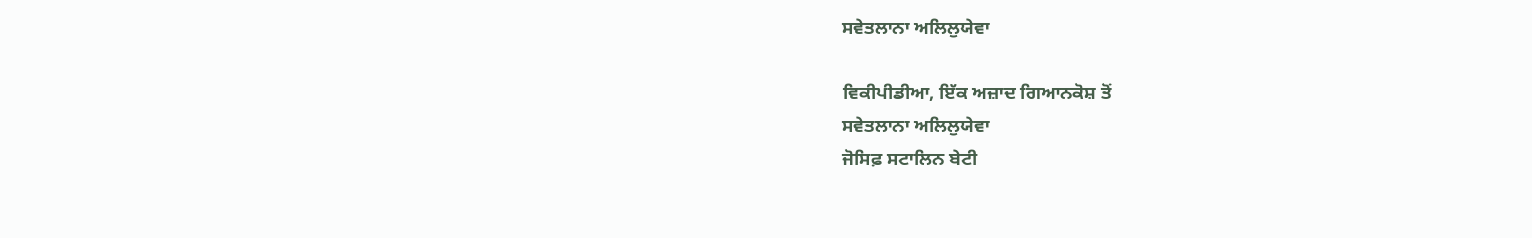ਸਵੇਤਲਾਨਾ ਅਲਿਲੁਯੇਵਾ

ਵਿਕੀਪੀਡੀਆ, ਇੱਕ ਅਜ਼ਾਦ ਗਿਆਨਕੋਸ਼ ਤੋਂ
ਸਵੇਤਲਾਨਾ ਅਲਿਲੁਯੇਵਾ
ਜੋਸਿਫ਼ ਸਟਾਲਿਨ ਬੇਟੀ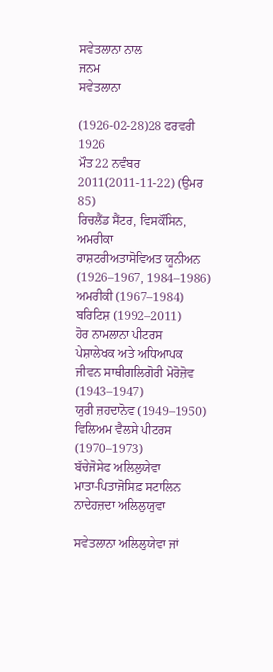ਸਵੇਤਲਾਨਾ ਨਾਲ
ਜਨਮ
ਸਵੇਤਲਾਨਾ

(1926-02-28)28 ਫਰਵਰੀ 1926
ਮੌਤ22 ਨਵੰਬਰ 2011(2011-11-22) (ਉਮਰ 85)
ਰਿਚਲੈਂਡ ਸੈਂਟਰ, ਵਿਸਕੌਂਸਿਨ, ਅਮਰੀਕਾ
ਰਾਸ਼ਟਰੀਅਤਾਸੋਵਿਅਤ ਯੂਨੀਅਨ (1926–1967, 1984–1986)
ਅਮਰੀਕੀ (1967–1984)
ਬਰਿਟਿਸ਼ (1992–2011)
ਹੋਰ ਨਾਮਲਾਨਾ ਪੀਟਰਸ
ਪੇਸ਼ਾਲੇਖਕ ਅਤੇ ਅਧਿਆਪਕ
ਜੀਵਨ ਸਾਥੀਗਲਿਗੋਰੀ ਮੋਰੋਜ਼ੋਵ (1943–1947)
ਯੁਰੀ ਜ਼ਹਦਾਨੋਵ (1949–1950)
ਵਿਲਿਅਮ ਵੈਲਸੇ ਪੀਟਰਸ (1970–1973)
ਬੱਚੇਜੋਸੇਫ ਅਲਿਲੁਯੇਵਾ
ਮਾਤਾ-ਪਿਤਾਜੋਸਿਫ਼ ਸਟਾਲਿਨ
ਨਾਦੇਹਜ਼ਦਾ ਅਲਿਲੁਯੁਵਾ

ਸਵੇਤਲਾਨਾ ਅਲਿਲੁਯੇਵਾ ਜਾਂ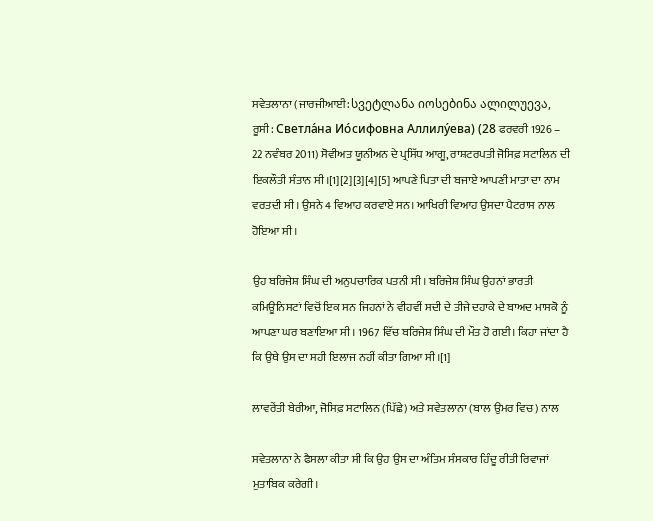ਸਵੇਤਲਾਨਾ (ਜਾਰਜੀਆਈ: სვეტლანა იოსებინა ალილუევა, ਰੂਸੀ: Светла́на Ио́сифовна Аллилу́ева) (28 ਫਰਵਰੀ 1926 – 22 ਨਵੰਬਰ 2011) ਸੋਵੀਅਤ ਯੂਨੀਅਨ ਦੇ ਪ੍ਰਸਿੱਧ ਆਗੂ, ਰਾਸ਼ਟਰਪਤੀ ਜੋਸਿਫ਼ ਸਟਾਲਿਨ ਦੀ ਇਕਲੌਤੀ ਸੰਤਾਨ ਸੀ।[1][2][3][4][5] ਆਪਣੇ ਪਿਤਾ ਦੀ ਬਜਾਏ ਆਪਣੀ ਮਾਤਾ ਦਾ ਨਾਮ ਵਰਤਦੀ ਸੀ। ਉਸਨੇ 4 ਵਿਆਹ ਕਰਵਾਏ ਸਨ। ਆਖਿਰੀ ਵਿਆਹ ਉਸਦਾ ਪੈਟਰਾਸ ਨਾਲ ਹੋਇਆ ਸੀ।

ਉਹ ਬਰਿਜੇਸ਼ ਸਿੰਘ ਦੀ ਅਨੁਪਚਾਰਿਕ ਪਤਨੀ ਸੀ। ਬਰਿਜੇਸ਼ ਸਿੰਘ ਉਹਨਾਂ ਭਾਰਤੀ ਕਮਿਊਨਿਸਟਾਂ ਵਿਚੋਂ ਇਕ ਸਨ ਜਿਹਨਾਂ ਨੇ ਵੀਹਵੀਂ ਸਦੀ ਦੇ ਤੀਜੇ ਦਹਾਕੇ ਦੇ ਬਾਅਦ ਮਾਸਕੋ ਨੂੰ ਆਪਣਾ ਘਰ ਬਣਾਇਆ ਸੀ। 1967 ਵਿੱਚ ਬਰਿਜੇਸ਼ ਸਿੰਘ ਦੀ ਮੌਤ ਹੋ ਗਈ। ਕਿਹਾ ਜਾਂਦਾ ਹੈ ਕਿ ਉਥੇ ਉਸ ਦਾ ਸਹੀ ਇਲਾਜ ਨਹੀਂ ਕੀਤਾ ਗਿਆ ਸੀ।[1]

ਲਾਵਰੇਂਤੀ ਬੇਰੀਆ, ਜੋਸਿਫ਼ ਸਟਾਲਿਨ (ਪਿੱਛੇ) ਅਤੇ ਸਵੇਤਲਾਨਾ (ਬਾਲ ਉਮਰ ਵਿਚ) ਨਾਲ

ਸਵੇਤਲਾਨਾ ਨੇ ਫੈਸਲਾ ਕੀਤਾ ਸੀ ਕਿ ਉਹ ਉਸ ਦਾ ਅੰਤਿਮ ਸੰਸਕਾਰ ਹਿੰਦੂ ਰੀਤੀ ਰਿਵਾਜਾਂ ਮੁਤਾਬਿਕ ਕਰੇਗੀ।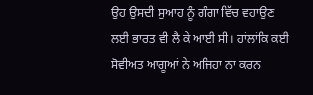ਉਹ ਉਸਦੀ ਸੁਆਹ ਨੂੰ ਗੰਗਾ ਵਿੱਚ ਵਹਾਉਣ ਲਈ ਭਾਰਤ ਵੀ ਲੈ ਕੇ ਆਈ ਸੀ। ਹਾਂਲਾਂਕਿ ਕਈ ਸੋਵੀਅਤ ਆਗੂਆਂ ਨੇ ਅਜਿਹਾ ਨਾ ਕਰਨ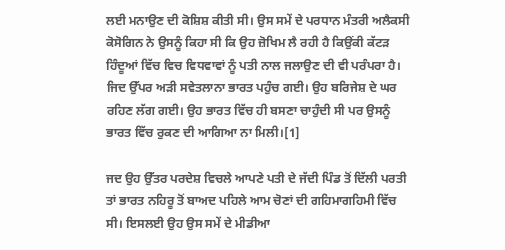ਲਈ ਮਨਾਉਣ ਦੀ ਕੋਸ਼ਿਸ਼ ਕੀਤੀ ਸੀ। ਉਸ ਸਮੇਂ ਦੇ ਪਰਧਾਨ ਮੰਤਰੀ ਅਲੈਕਸੀ ਕੋਸੋਗਿਨ ਨੇ ਉਸਨੂੰ ਕਿਹਾ ਸੀ ਕਿ ਉਹ ਜ਼ੋਖਿਮ ਲੈ ਰਹੀ ਹੈ ਕਿਉਂਕੀ ਕੱਟੜ ਹਿੰਦੂਆਂ ਵਿੱਚ ਵਿਚ ਵਿਧਵਾਵਾਂ ਨੂੰ ਪਤੀ ਨਾਲ ਜਲਾਉਣ ਦੀ ਵੀ ਪਰੰਪਰਾ ਹੈ। ਜਿਦ ਉੱਪਰ ਅੜੀ ਸਵੇਤਲਾਨਾ ਭਾਰਤ ਪਹੁੰਚ ਗਈ। ਉਹ ਬਰਿਜੇਸ਼ ਦੇ ਘਰ ਰਹਿਣ ਲੱਗ ਗਈ। ਉਹ ਭਾਰਤ ਵਿੱਚ ਹੀ ਬਸਣਾ ਚਾਹੁੰਦੀ ਸੀ ਪਰ ਉਸਨੂੰ ਭਾਰਤ ਵਿੱਚ ਰੁਕਣ ਦੀ ਆਗਿਆ ਨਾ ਮਿਲੀ।[1]

ਜਦ ਉਹ ਉੱਤਰ ਪਰਦੇਸ਼ ਵਿਚਲੇ ਆਪਣੇ ਪਤੀ ਦੇ ਜੱਦੀ ਪਿੰਡ ਤੋਂ ਦਿੱਲੀ ਪਰਤੀ ਤਾਂ ਭਾਰਤ ਨਹਿਰੂ ਤੋਂ ਬਾਅਦ ਪਹਿਲੇ ਆਮ ਚੋਣਾਂ ਦੀ ਗਹਿਮਾਗਹਿਮੀ ਵਿੱਚ ਸੀ। ਇਸਲਈ ਉਹ ਉਸ ਸਮੇਂ ਦੇ ਮੀਡੀਆ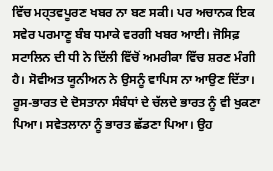ਵਿੱਚ ਮਹ੍ਤਵਪੂਰਣ ਖਬਰ ਨਾ ਬਣ ਸਕੀ। ਪਰ ਅਚਾਨਕ ਇਕ ਸਵੇਰ ਪਰਮਾਣੂ ਬੰਬ ਧਮਾਕੇ ਵਰਗੀ ਖਬਰ ਆਈ। ਜੋਸਿਫ਼ ਸਟਾਲਿਨ ਦੀ ਧੀ ਨੇ ਦਿੱਲੀ ਵਿੱਚੋਂ ਅਮਰੀਕਾ ਵਿੱਚ ਸ਼ਰਣ ਮੰਗੀ ਹੈ। ਸੋਵੀਅਤ ਯੂਨੀਅਨ ਨੇ ਉਸਨੂੰ ਵਾਪਿਸ ਨਾ ਆਉਣ ਦਿੱਤਾ। ਰੂਸ-ਭਾਰਤ ਦੇ ਦੋਸਤਾਨਾ ਸੰਬੰਧਾਂ ਦੇ ਚੱਲਦੇ ਭਾਰਤ ਨੂੰ ਵੀ ਖੁਕਣਾ ਪਿਆ। ਸਵੇਤਲਾਨਾ ਨੂੰ ਭਾਰਤ ਛੱਡਣਾ ਪਿਆ। ਉਹ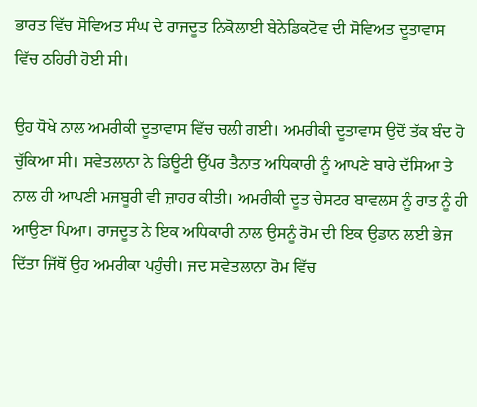ਭਾਰਤ ਵਿੱਚ ਸੋਵਿਅਤ ਸੰਘ ਦੇ ਰਾਜਦੂਤ ਨਿਕੋਲਾਈ ਬੇਨੇਡਿਕਟੋਵ ਦੀ ਸੋਵਿਅਤ ਦੂਤਾਵਾਸ ਵਿੱਚ ਠਹਿਰੀ ਹੋਈ ਸੀ।

ਉਹ ਧੋਖੇ ਨਾਲ ਅਮਰੀਕੀ ਦੂਤਾਵਾਸ ਵਿੱਚ ਚਲੀ ਗਈ। ਅਮਰੀਕੀ ਦੂਤਾਵਾਸ ਉਦੋਂ ਤੱਕ ਬੰਦ ਹੋ ਚੁੱਕਿਆ ਸੀ। ਸਵੇਤਲਾਨਾ ਨੇ ਡਿਊਟੀ ਉੱਪਰ ਤੈਨਾਤ ਅਧਿਕਾਰੀ ਨੂੰ ਆਪਣੇ ਬਾਰੇ ਦੱਸਿਆ ਤੇ ਨਾਲ ਹੀ ਆਪਣੀ ਮਜਬੂਰੀ ਵੀ ਜ਼ਾਹਰ ਕੀਤੀ। ਅਮਰੀਕੀ ਦੂਤ ਚੇਸਟਰ ਬਾਵਲਸ ਨੂੰ ਰਾਤ ਨੂੰ ਹੀ ਆਉਣਾ ਪਿਆ। ਰਾਜਦੂਤ ਨੇ ਇਕ ਅਧਿਕਾਰੀ ਨਾਲ ਉਸਨੂੰ ਰੋਮ ਦੀ ਇਕ ਉਡਾਨ ਲਈ ਭੇਜ ਦਿੱਤਾ ਜਿੱਥੋਂ ਉਹ ਅਮਰੀਕਾ ਪਹੁੰਚੀ। ਜਦ ਸਵੇਤਲਾਨਾ ਰੋਮ ਵਿੱਚ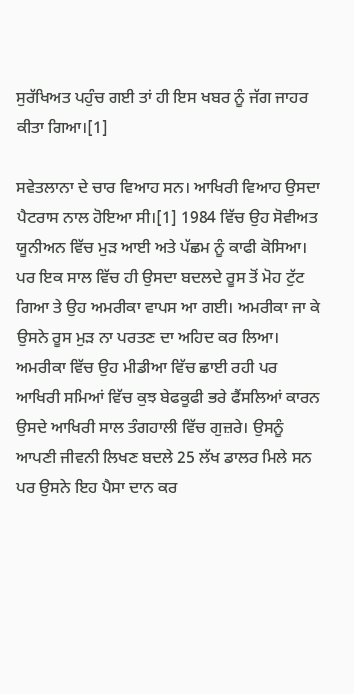ਸੁਰੱਖਿਅਤ ਪਹੁੰਚ ਗਈ ਤਾਂ ਹੀ ਇਸ ਖਬਰ ਨੂੰ ਜੱਗ ਜਾਹਰ ਕੀਤਾ ਗਿਆ।[1]

ਸਵੇਤਲਾਨਾ ਦੇ ਚਾਰ ਵਿਆਹ ਸਨ। ਆਖਿਰੀ ਵਿਆਹ ਉਸਦਾ ਪੈਟਰਾਸ ਨਾਲ ਹੋਇਆ ਸੀ।[1] 1984 ਵਿੱਚ ਉਹ ਸੋਵੀਅਤ ਯੂਨੀਅਨ ਵਿੱਚ ਮੁੜ ਆਈ ਅਤੇ ਪੱਛਮ ਨੂੰ ਕਾਫੀ ਕੋਸਿਆ। ਪਰ ਇਕ ਸਾਲ ਵਿੱਚ ਹੀ ਉਸਦਾ ਬਦਲਦੇ ਰੂਸ ਤੋਂ ਮੋਹ ਟੁੱਟ ਗਿਆ ਤੇ ਉਹ ਅਮਰੀਕਾ ਵਾਪਸ ਆ ਗਈ। ਅਮਰੀਕਾ ਜਾ ਕੇ ਉਸਨੇ ਰੂਸ ਮੁੜ ਨਾ ਪਰਤਣ ਦਾ ਅਹਿਦ ਕਰ ਲਿਆ। ਅਮਰੀਕਾ ਵਿੱਚ ਉਹ ਮੀਡੀਆ ਵਿੱਚ ਛਾਈ ਰਹੀ ਪਰ ਆਖਿਰੀ ਸਮਿਆਂ ਵਿੱਚ ਕੁਝ ਬੇਫਕੂਫੀ ਭਰੇ ਫੈਂਸਲਿਆਂ ਕਾਰਨ ਉਸਦੇ ਆਖਿਰੀ ਸਾਲ ਤੰਗਹਾਲੀ ਵਿੱਚ ਗੁਜ਼ਰੇ। ਉਸਨੂੰ ਆਪਣੀ ਜੀਵਨੀ ਲਿਖਣ ਬਦਲੇ 25 ਲੱਖ ਡਾਲਰ ਮਿਲੇ ਸਨ ਪਰ ਉਸਨੇ ਇਹ ਪੈਸਾ ਦਾਨ ਕਰ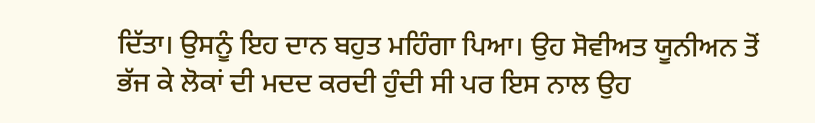ਦਿੱਤਾ। ਉਸਨੂੰ ਇਹ ਦਾਨ ਬਹੁਤ ਮਹਿੰਗਾ ਪਿਆ। ਉਹ ਸੋਵੀਅਤ ਯੂਨੀਅਨ ਤੋਂ ਭੱਜ ਕੇ ਲੋਕਾਂ ਦੀ ਮਦਦ ਕਰਦੀ ਹੁੰਦੀ ਸੀ ਪਰ ਇਸ ਨਾਲ ਉਹ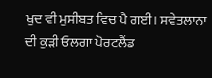ਖੁਦ ਵੀ ਮੁਸੀਬਤ ਵਿਚ ਪੈ ਗਈ। ਸਵੇਤਲਾਨਾ ਦੀ ਕੁੜੀ ਓਲਗਾ ਪੋਰਟਲੈਂਡ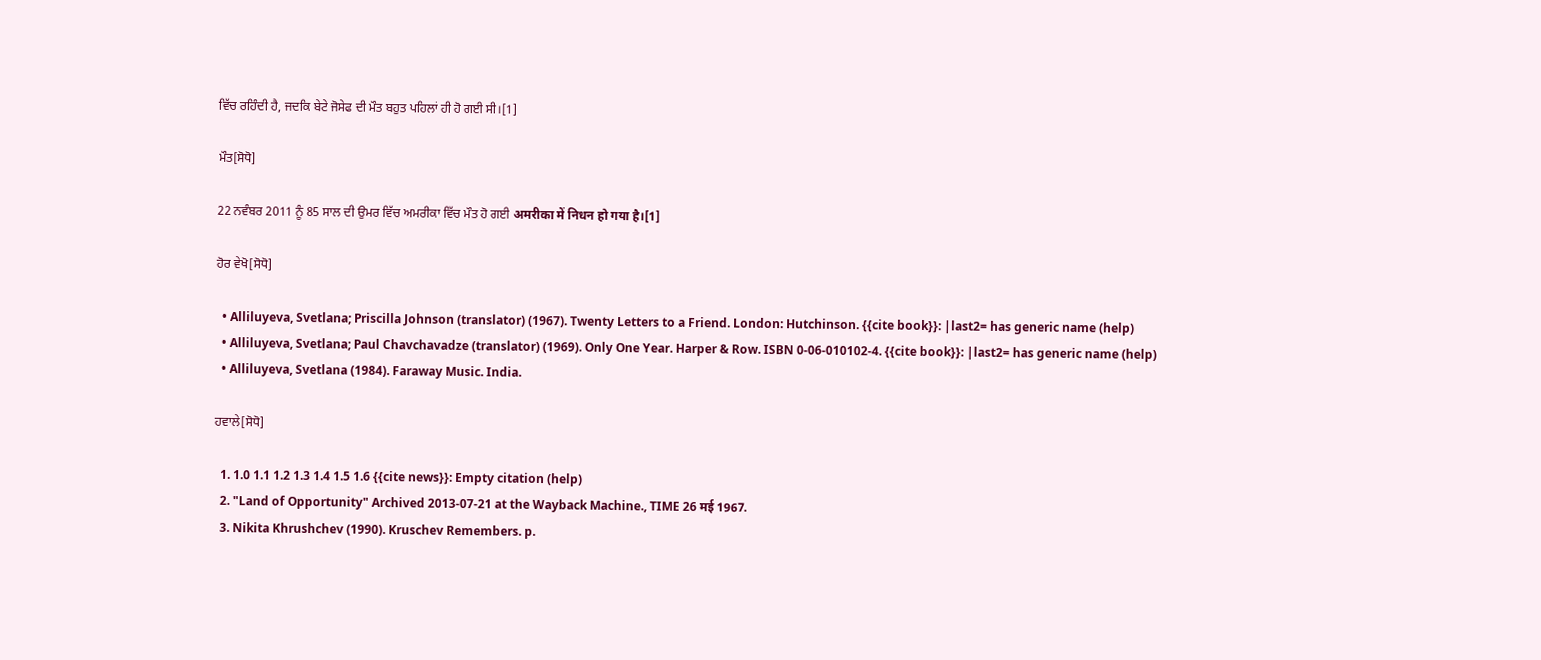ਵਿੱਚ ਰਹਿੰਦੀ ਹੈ, ਜਦਕਿ ਬੇਟੇ ਜੋਸੇਫ ਦੀ ਮੌਤ ਬਹੁਤ ਪਹਿਲਾਂ ਹੀ ਹੋ ਗਈ ਸੀ।[1]

ਮੌਤ[ਸੋਧੋ]

22 ਨਵੰਬਰ 2011 ਨੂੰ 85 ਸਾਲ ਦੀ ਉਮਰ ਵਿੱਚ ਅਮਰੀਕਾ ਵਿੱਚ ਮੌਤ ਹੋ ਗਈ अमरीका में निधन हो गया है।[1]

ਹੋਰ ਵੇਖੋ[ਸੋਧੋ]

  • Alliluyeva, Svetlana; Priscilla Johnson (translator) (1967). Twenty Letters to a Friend. London: Hutchinson. {{cite book}}: |last2= has generic name (help)
  • Alliluyeva, Svetlana; Paul Chavchavadze (translator) (1969). Only One Year. Harper & Row. ISBN 0-06-010102-4. {{cite book}}: |last2= has generic name (help)
  • Alliluyeva, Svetlana (1984). Faraway Music. India.

ਹਵਾਲੇ[ਸੋਧੋ]

  1. 1.0 1.1 1.2 1.3 1.4 1.5 1.6 {{cite news}}: Empty citation (help)
  2. "Land of Opportunity" Archived 2013-07-21 at the Wayback Machine., TIME 26 मई 1967.
  3. Nikita Khrushchev (1990). Kruschev Remembers. p.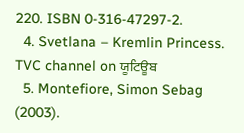220. ISBN 0-316-47297-2.
  4. Svetlana – Kremlin Princess. TVC channel on ਯੂਟਿਊਬ
  5. Montefiore, Simon Sebag (2003).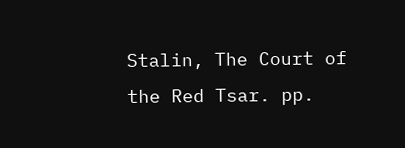Stalin, The Court of the Red Tsar. pp.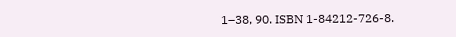1–38, 90. ISBN 1-84212-726-8.